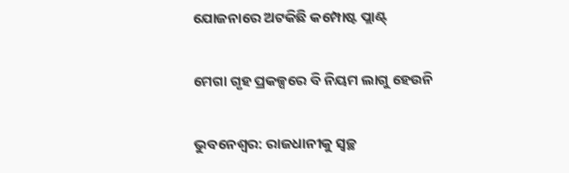ଯୋଜନାରେ ଅଟକିଛି କମ୍ପୋଷ୍ଟ ପ୍ଲାଣ୍ଟ୍‌

ମେଗା ଗୃହ ପ୍ରକଳ୍ପରେ ବି ନିୟମ ଲାଗୁ ହେଉନି

ଭୁବନେଶ୍ୱର: ରାଜଧାନୀକୁ ସ୍ୱଚ୍ଛ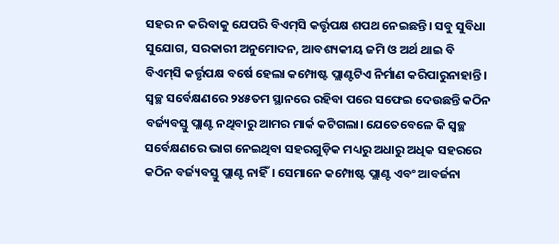ସହର ନ କରିବାକୁ ଯେପରି ବିଏମ୍‌ସି କର୍ତ୍ତୃପକ୍ଷ ଶପଥ ନେଇଛନ୍ତି। ସବୁ ସୁବିଧା ସୁଯୋଗ, ସରକାରୀ ଅନୁମୋଦନ, ଆବଶ୍ୟକୀୟ ଜମି ଓ ଅର୍ଥ ଥାଇ ବି ବିଏମ୍‌ସି କର୍ତ୍ତୃପକ୍ଷ ବର୍ଷେ ହେଲା କମ୍ପୋଷ୍ଟ ପ୍ଲାଣ୍ଟଟିଏ ନିର୍ମାଣ କରିପାରୁନାହାନ୍ତି। ସ୍ୱଚ୍ଛ ସର୍ବେକ୍ଷଣରେ ୨୪୫ତମ ସ୍ଥାନରେ ରହିବା ପରେ ସଫେଇ ଦେଉଛନ୍ତି କଠିନ ବର୍ଜ୍ୟବସ୍ତୁ ପ୍ଲାଣ୍ଟ ନଥିବାରୁ ଆମର ମାର୍କ କଟିଗଲା। ଯେତେବେଳେ କି ସ୍ୱଚ୍ଛ ସର୍ବେକ୍ଷଣରେ ଭାଗ ନେଇଥିବା ସହରଗୁଡ଼ିକ ମଧ୍ୟରୁ ଅଧାରୁ ଅଧିକ ସହରରେ କଠିନ ବର୍ଜ୍ୟବସ୍ତୁ ପ୍ଲାଣ୍ଟ ନାହିଁ। ସେମାନେ କମ୍ପୋଷ୍ଟ ପ୍ଲାଣ୍ଟ ଏବଂ ଆବର୍ଜନା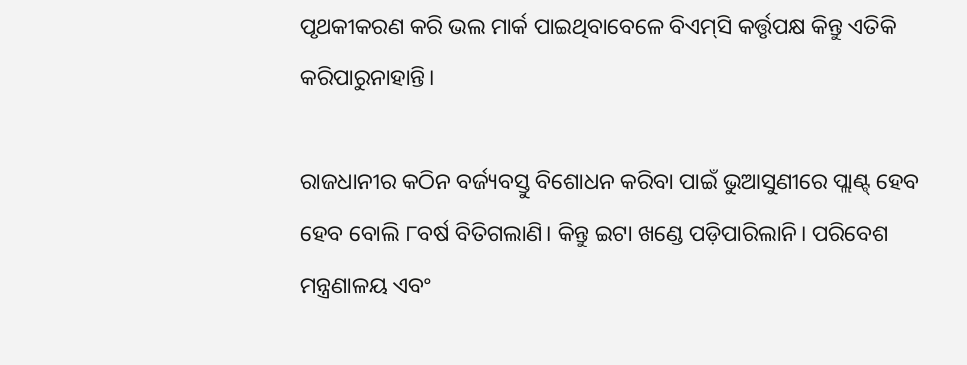ପୃଥକୀକରଣ କରି ଭଲ ମାର୍କ ପାଇଥିବାବେଳେ ବିଏମ୍‌ସି କର୍ତ୍ତୃପକ୍ଷ କିନ୍ତୁ ଏତିକି କରିପାରୁନାହାନ୍ତି।

ରାଜଧାନୀର କଠିନ ବର୍ଜ୍ୟବସ୍ତୁ ବିଶୋଧନ କରିବା ପାଇଁ ଭୁଆସୁଣୀରେ ପ୍ଲାଣ୍ଟ୍‌ ହେବ ହେବ ବୋଲି ୮ବର୍ଷ ବିତିଗଲାଣି। କିନ୍ତୁ ଇଟା ଖଣ୍ଡେ ପଡ଼ିପାରିଲାନି। ପରିବେଶ ମନ୍ତ୍ରଣାଳୟ ଏବଂ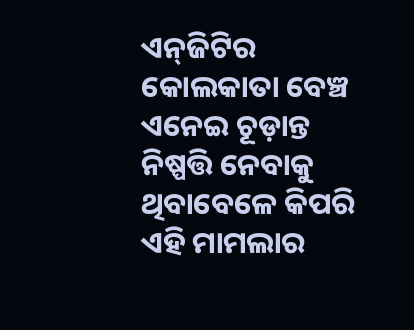ଏନ୍‌ଜିଟିର କୋଲକାତା ବେଞ୍ଚ ଏନେଇ ଚୂଡ଼ାନ୍ତ ନିଷ୍ପତ୍ତି ନେବାକୁ ଥିବାବେଳେ କିପରି ଏହି ମାମଲାର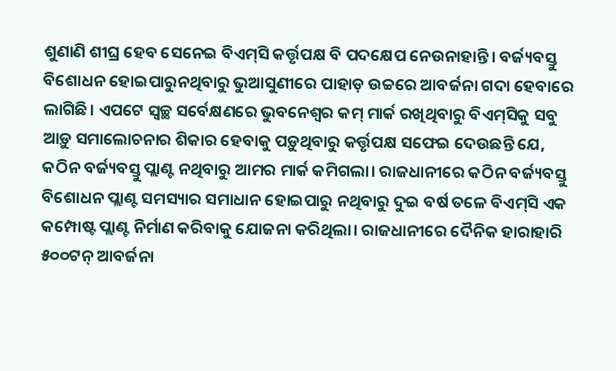ଶୁଣାଣି ଶୀଘ୍ର ହେବ ସେନେଇ ବିଏମ୍‌ସି କର୍ତ୍ତୃପକ୍ଷ ବି ପଦକ୍ଷେପ ନେଉନାହାନ୍ତି। ବର୍ଜ୍ୟବସ୍ତୁ ବିଶୋଧନ ହୋଇପାରୁନଥିବାରୁ ଭୁଆସୁଣୀରେ ପାହାଡ଼ ଉଚ୍ଚରେ ଆବର୍ଜନା ଗଦା ହେବାରେ ଲାଗିଛି। ଏପଟେ ସ୍ୱଚ୍ଛ ସର୍ବେକ୍ଷଣରେ ଭୁବନେଶ୍ୱର କମ୍‌ ମାର୍କ ରଖିଥିବାରୁ ବିଏମ୍‌ସିକୁ ସବୁ ଆଡ଼ୁ ସମାଲୋଚନାର ଶିକାର ହେବାକୁ ପଡ଼ୁଥିବାରୁ କର୍ତ୍ତୃପକ୍ଷ ସଫେଇ ଦେଉଛନ୍ତି ଯେ, କଠିନ ବର୍ଜ୍ୟବସ୍ତୁ ପ୍ଲାଣ୍ଟ ନଥିବାରୁ ଆମର ମାର୍କ କମିଗଲା। ରାଜଧାନୀରେ କଠିନ ବର୍ଜ୍ୟବସ୍ତୁ ବିଶୋଧନ ପ୍ଲାଣ୍ଟ ସମସ୍ୟାର ସମାଧାନ ହୋଇପାରୁ ନଥିବାରୁ ଦୁଇ ବର୍ଷ ତଳେ ବିଏମ୍‌ସି ଏକ କମ୍ପୋଷ୍ଟ ପ୍ଲାଣ୍ଟ ନିର୍ମାଣ କରିବାକୁ ଯୋଜନା କରିଥିଲା। ରାଜଧାନୀରେ ଦୈନିକ ହାରାହାରି ୫୦୦ଟନ୍‌ ଆବର୍ଜନା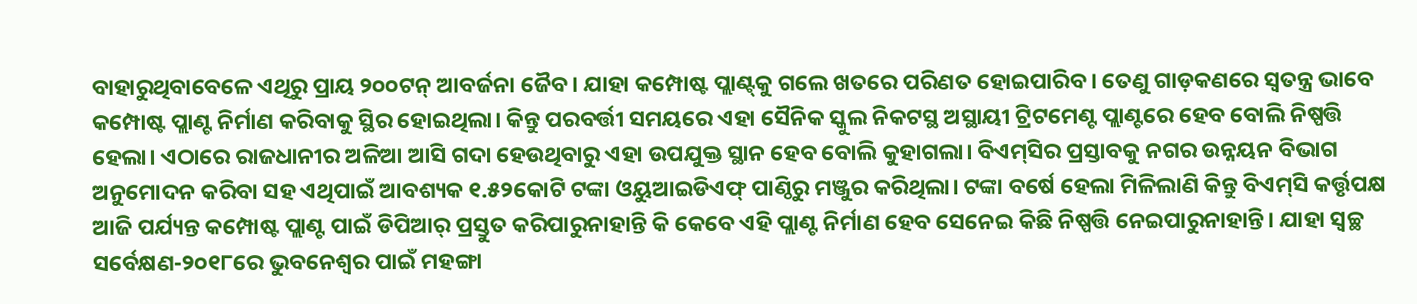ବାହାରୁଥିବାବେଳେ ଏଥିରୁ ପ୍ରାୟ ୨୦୦ଟନ୍‌ ଆବର୍ଜନା ଜୈବ। ଯାହା କମ୍ପୋଷ୍ଟ ପ୍ଲାଣ୍ଟ୍‌କୁ ଗଲେ ଖତରେ ପରିଣତ ହୋଇପାରିବ। ତେଣୁ ଗାଡ଼କଣରେ ସ୍ୱତନ୍ତ୍ର ଭାବେ କମ୍ପୋଷ୍ଟ ପ୍ଲାଣ୍ଟ ନିର୍ମାଣ କରିବାକୁ ସ୍ଥିର ହୋଇଥିଲା। କିନ୍ତୁ ପରବର୍ତ୍ତୀ ସମୟରେ ଏହା ସୈନିକ ସ୍କୁଲ ନିକଟସ୍ଥ ଅସ୍ଥାୟୀ ଟ୍ରିଟମେଣ୍ଟ ପ୍ଲାଣ୍ଟରେ ହେବ ବୋଲି ନିଷ୍ପତ୍ତି ହେଲା। ଏଠାରେ ରାଜଧାନୀର ଅଳିଆ ଆସି ଗଦା ହେଉଥିବାରୁ ଏହା ଉପଯୁକ୍ତ ସ୍ଥାନ ହେବ ବୋଲି କୁହାଗଲା। ବିଏମ୍‌ସିର ପ୍ରସ୍ତାବକୁ ନଗର ଉନ୍ନୟନ ବିଭାଗ ଅନୁମୋଦନ କରିବା ସହ ଏଥିପାଇଁ ଆବଶ୍ୟକ ୧.୫୨କୋଟି ଟଙ୍କା ଓୟୁଆଇଡିଏଫ୍‌ ପାଣ୍ଠିରୁ ମଞ୍ଜୁର କରିଥିଲା। ଟଙ୍କା ବର୍ଷେ ହେଲା ମିଳିଲାଣି କିନ୍ତୁ ବିଏମ୍‌ସି କର୍ତ୍ତୃପକ୍ଷ ଆଜି ପର୍ଯ୍ୟନ୍ତ କମ୍ପୋଷ୍ଟ ପ୍ଲାଣ୍ଟ ପାଇଁ ଡିପିଆର୍‌ ପ୍ରସ୍ତୁତ କରିପାରୁନାହାନ୍ତି କି କେବେ ଏହି ପ୍ଲାଣ୍ଟ ନିର୍ମାଣ ହେବ ସେନେଇ କିଛି ନିଷ୍ପତ୍ତି ନେଇପାରୁନାହାନ୍ତି। ଯାହା ସ୍ୱଚ୍ଛ ସର୍ବେକ୍ଷଣ-୨୦୧୮ରେ ଭୁବନେଶ୍ୱର ପାଇଁ ମହଙ୍ଗା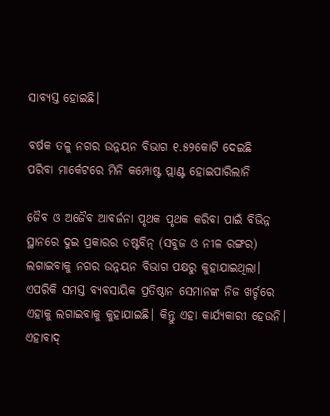ସାବ୍ୟସ୍ତ ହୋଇଛି।

ବର୍ଷକ ତଳୁ ନଗର ଉନ୍ନୟନ ବିଭାଗ ୧.୫୨କୋଟି ଦେଇଛି
ପରିବା ମାର୍କେଟରେ ମିନି କମ୍ପୋଷ୍ଟ ପ୍ଲାଣ୍ଟ ହୋଇପାରିଲାନି

ଜୈବ ଓ ଅଜୈବ ଆବର୍ଜନା ପୃଥକ ପୃଥକ କରିବା ପାଇଁ ବିଭିନ୍ନ ସ୍ଥାନରେ ଦୁଇ ପ୍ରକାରର ଡଷ୍ଟବିନ୍‌ (ସବୁଜ ଓ ନୀଳ ରଙ୍ଗର) ଲଗାଇବାକୁ ନଗର ଉନ୍ନୟନ ବିଭାଗ ପକ୍ଷରୁ କୁହାଯାଇଥିଲା। ଏପରିକି ସମସ୍ତ ବ୍ୟବସାୟିକ ପ୍ରତିଷ୍ଠାନ ସେମାନଙ୍କ ନିଜ ଖର୍ଚ୍ଚରେ ଏହାକୁ ଲଗାଇବାକୁ କୁହାଯାଇଛି। କିନ୍ତୁ ଏହା କାର୍ଯ୍ୟକାରୀ ହେଉନି। ଏହାବାଦ୍‌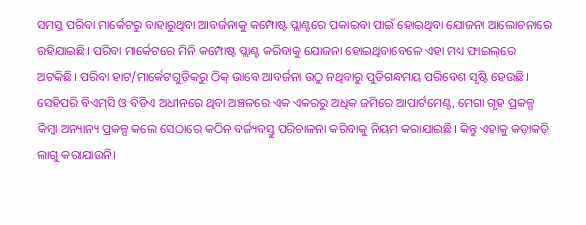ସମସ୍ତ ପରିବା ମାର୍କେଟରୁ ବାହାରୁଥିବା ଆବର୍ଜନାକୁ କମ୍ପୋଷ୍ଟ ପ୍ଲାଣ୍ଟରେ ପକାଇବା ପାଇଁ ହୋଇଥିବା ଯୋଜନା ଆଲୋଚନାରେ ରହିଯାଇଛି। ପରିବା ମାର୍କେଟରେ ମିନି କମ୍ପୋଷ୍ଟ ପ୍ଲାଣ୍ଟ କରିବାକୁ ଯୋଜନା ହୋଇଥିବାବେଳେ ଏହା ମଧ୍ୟ ଫାଇଲ୍‌ରେ ଅଟକିଛି। ପରିବା ହାଟ/ମାର୍କେଟଗୁଡ଼ିକରୁ ଠିକ୍‌ ଭାବେ ଆବର୍ଜନା ଉଠୁ ନଥିବାରୁ ପୁତିଗନ୍ଧମୟ ପରିବେଶ ସୃଷ୍ଟି ହେଉଛି। ସେହିପରି ବିଏମ୍‌ସି ଓ ବିଡିଏ ଅଧୀନରେ ଥିବା ଅଞ୍ଚଳରେ ଏକ ଏକରରୁ ଅଧିକ ଜମିରେ ଆପାର୍ଟମେଣ୍ଟ, ମେଗା ଗୃହ ପ୍ରକଳ୍ପ କିମ୍ବା ଅନ୍ୟାନ୍ୟ ପ୍ରକଳ୍ପ କଲେ ସେଠାରେ କଠିନ ବର୍ଜ୍ୟବସ୍ତୁ ପରିଚାଳନା କରିବାକୁ ନିୟମ କରାଯାଇଛି। କିନ୍ତୁ ଏହାକୁ କଡ଼ାକଡ଼ି ଲାଗୁ କରାଯାଉନି।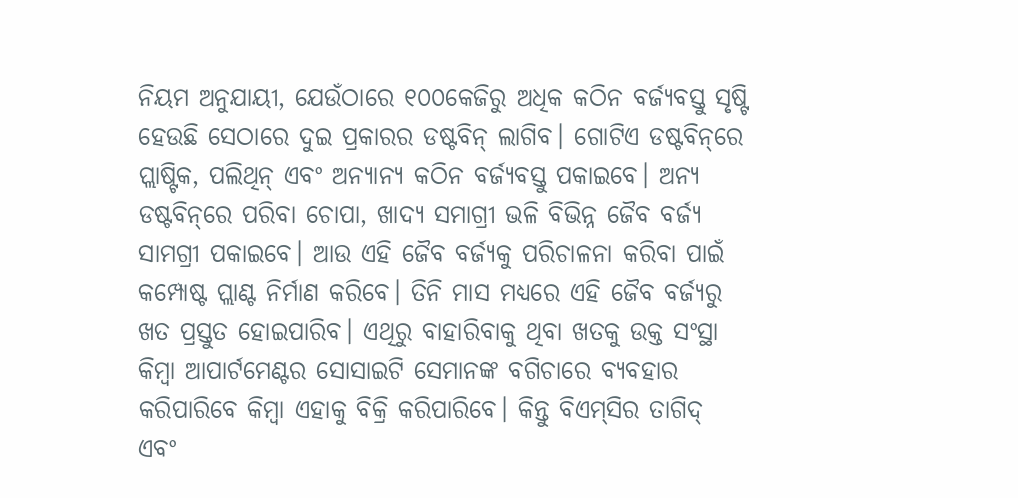ନିୟମ ଅନୁଯାୟୀ, ଯେଉଁଠାରେ ୧୦୦କେଜିରୁ ଅଧିକ କଠିନ ବର୍ଜ୍ୟବସ୍ତୁ ସୃଷ୍ଟି ହେଉଛି ସେଠାରେ ଦୁଇ ପ୍ରକାରର ଡଷ୍ଟବିନ୍‌ ଲାଗିବ। ଗୋଟିଏ ଡଷ୍ଟବିନ୍‌ରେ ପ୍ଲାଷ୍ଟିକ, ପଲିଥିନ୍‌ ଏବଂ ଅନ୍ୟାନ୍ୟ କଠିନ ବର୍ଜ୍ୟବସ୍ତୁ ପକାଇବେ। ଅନ୍ୟ ଡଷ୍ଟବିନ୍‌ରେ ପରିବା ଚୋପା, ଖାଦ୍ୟ ସମାଗ୍ରୀ ଭଳି ବିଭିନ୍ନ ଜୈବ ବର୍ଜ୍ୟ ସାମଗ୍ରୀ ପକାଇବେ। ଆଉ ଏହି ଜୈବ ବର୍ଜ୍ୟକୁ ପରିଚାଳନା କରିବା ପାଇଁ କମ୍ପୋଷ୍ଟ ପ୍ଲାଣ୍ଟ ନିର୍ମାଣ କରିବେ। ତିନି ମାସ ମଧ୍ୟରେ ଏହି ଜୈବ ବର୍ଜ୍ୟରୁ ଖତ ପ୍ରସ୍ତୁତ ହୋଇପାରିବ। ଏଥିରୁ ବାହାରିବାକୁ ଥିବା ଖତକୁ ଉକ୍ତ ସଂସ୍ଥା କିମ୍ବା ଆପାର୍ଟମେଣ୍ଟର ସୋସାଇଟି ସେମାନଙ୍କ ବଗିଚାରେ ବ୍ୟବହାର କରିପାରିବେ କିମ୍ବା ଏହାକୁ ବିକ୍ରି କରିପାରିବେ। କିନ୍ତୁ ବିଏମ୍‌ସିର ତାଗିଦ୍‌ ଏବଂ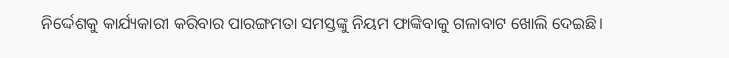ନିର୍ଦ୍ଦେଶକୁ କାର୍ଯ୍ୟକାରୀ କରିବାର ପାରଙ୍ଗମତା ସମସ୍ତଙ୍କୁ ନିୟମ ଫାଙ୍କିବାକୁ ଗଳାବାଟ ଖୋଲି ଦେଇଛି।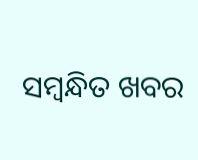ସମ୍ବନ୍ଧିତ ଖବର